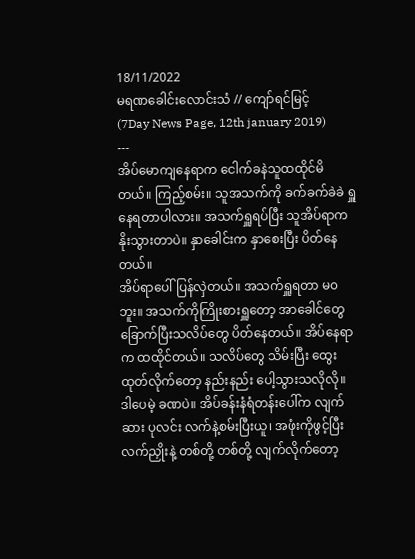18/11/2022
မရဏခေါင်းလောင်းသံ // ကျော်ရင်မြင့်
(7Day News Page, 12th january 2019)
---
အိပ်မောကျနေရာက ငေါက်ခနဲသူထထိုင်မိတယ်။ ကြည့်စမ်း။ သူအသက်ကို ခက်ခက်ခဲခဲ ရှူနေရတာပါလား။ အသက်ရှူရပ်ပြီး သူအိပ်ရာက နိုးသွားတာပဲ။ နှာခေါင်းက နှာစေးပြီး ပိတ်နေတယ်။
အိပ်ရာပေါ် ပြန်လှဲတယ်။ အသက်ရှူရတာ မ၀ဘူး။ အသက်ကိုကြိုးစားရှူတော့ အာခေါင်တွေ ခြောက်ပြီးသလိပ်တွေ ပိတ်နေတယ်။ အိပ်နေရာက ထထိုင်တယ်။ သလိပ်တွေ သိမ်းပြီး ထွေးထုတ်လိုက်တော့ နည်းနည်း ပေါ့သွားသလိုလို။ ဒါပေမဲ့ ခဏပဲ။ အိပ်ခန်းနံရံတန်းပေါ်က လျက်ဆား ပုလင်း လက်နဲ့စမ်းပြီးယူ၊ အဖုံးကိုဖွင့်ပြီး လက်ညှိုးနဲ့ တစ်တို့ တစ်တို့ လျက်လိုက်တော့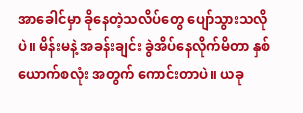အာခေါင်မှာ ခိုနေတဲ့သလိပ်တွေ ပျော်သွားသလိုပဲ။ မိန်းမနဲ့ အခန်းချင်း ခွဲအိပ်နေလိုက်မိတာ နှစ်ယောက်စလုံး အတွက် ကောင်းတာပဲ။ ယခု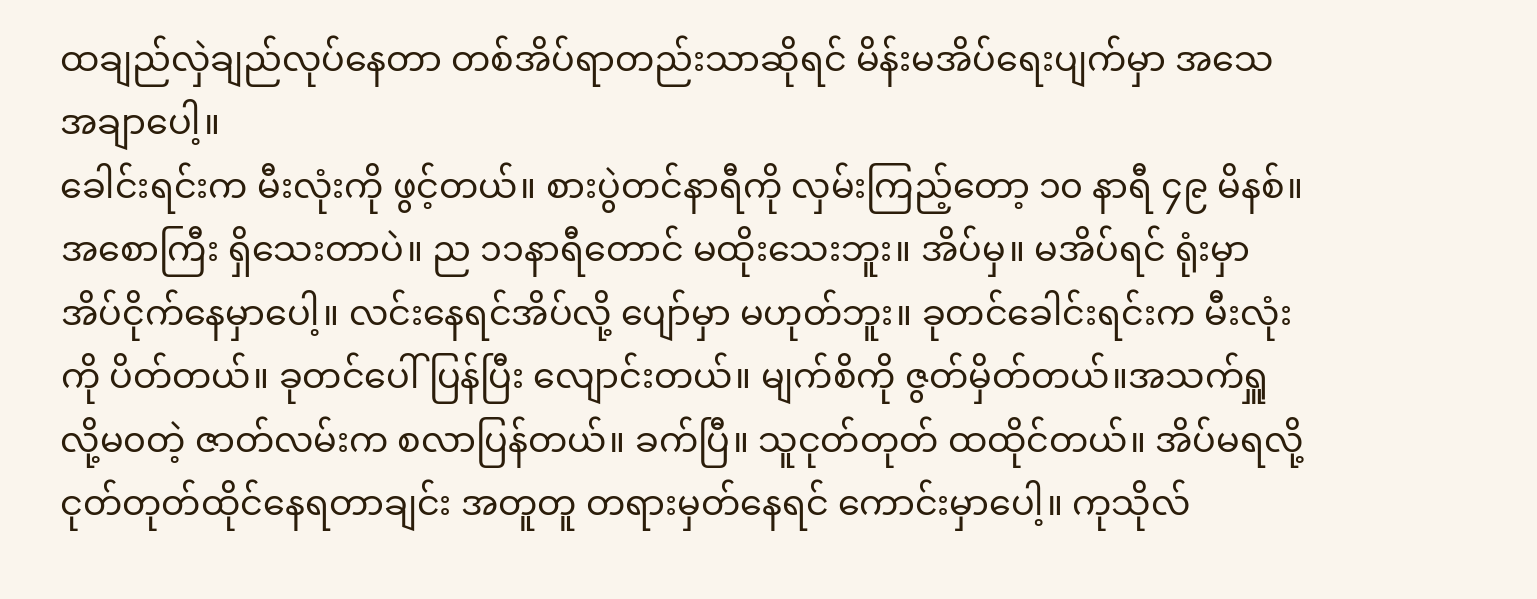ထချည်လှဲချည်လုပ်နေတာ တစ်အိပ်ရာတည်းသာဆိုရင် မိန်းမအိပ်ရေးပျက်မှာ အသေအချာပေါ့။
ခေါင်းရင်းက မီးလုံးကို ဖွင့်တယ်။ စားပွဲတင်နာရီကို လှမ်းကြည့်တော့ ၁၀ နာရီ ၄၉ မိနစ်။အစောကြီး ရှိသေးတာပဲ။ ည ၁၁နာရီတောင် မထိုးသေးဘူး။ အိပ်မှ။ မအိပ်ရင် ရုံးမှာ အိပ်ငိုက်နေမှာပေါ့။ လင်းနေရင်အိပ်လို့ ပျော်မှာ မဟုတ်ဘူး။ ခုတင်ခေါင်းရင်းက မီးလုံးကို ပိတ်တယ်။ ခုတင်ပေါ်ပြန်ပြီး လျောင်းတယ်။ မျက်စိကို ဇွတ်မှိတ်တယ်။အသက်ရှူလို့မ၀တဲ့ ဇာတ်လမ်းက စလာပြန်တယ်။ ခက်ပြီ။ သူငုတ်တုတ် ထထိုင်တယ်။ အိပ်မရလို့ ငုတ်တုတ်ထိုင်နေရတာချင်း အတူတူ တရားမှတ်နေရင် ကောင်းမှာပေါ့။ ကုသိုလ်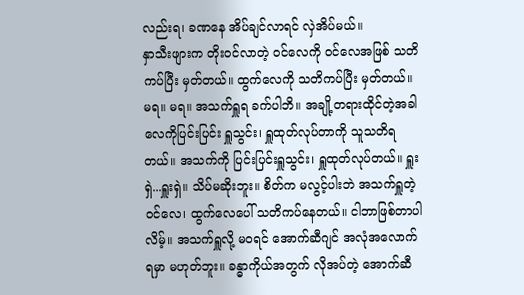လည်းရ၊ ခဏနေ အိပ်ချင်လာရင် လှဲအိပ်မယ်။
နှာသီးဖျားက တိုးဝင်လာတဲ့ ၀င်လေကို ၀င်လေအဖြစ် သတိကပ်ပြီး မှတ်တယ်။ ထွက်လေကို သတိကပ်ပြီး မှတ်တယ်။ မရ။ မရ။ အသက်ရှူရ ခက်ပါဘိ။ အချို့တရားထိုင်တဲ့အခါ လေကိုပြင်းပြင်း ရှူသွင်း၊ ရှူထုတ်လုပ်တာကို သူသတိရတယ်။ အသက်ကို ပြင်းပြင်းရှူသွင်း၊ ရှူထုတ်လုပ်တယ်။ ရှူးရှဲ...ရှူးရှဲ။ သိပ်မဆိုးဘူး။ စိတ်က မလွင့်ပါးဘဲ အသက်ရှူတဲ့ ၀င်လေ၊ ထွက်လေပေါ် သတိကပ်နေတယ်။ ငါဘာဖြစ်တာပါလိမ့်။ အသက်ရှူလို့ မ၀ရင် အောက်ဆီဂျင် အလုံအလောက်ရမှာ မဟုတ်ဘူး။ ခန္ဓာကိုယ်အတွက် လိုအပ်တဲ့ အောက်ဆီ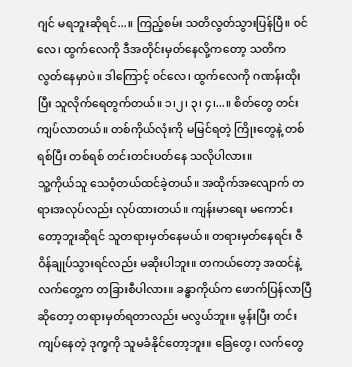ဂျင် မရဘူးဆိုရင်...။ ကြည့်စမ်း သတိလွတ်သွားပြန်ပြီ။ ၀င်လေ၊ ထွက်လေကို ဒီအတိုင်းမှတ်နေလို့ကတော့ သတိက လွတ်နေမှာပဲ။ ဒါကြောင့် ၀င်လေ၊ ထွက်လေကို ဂဏန်းထိုးပြီး သူလိုက်ရေတွက်တယ်။ ၁၊၂၊ ၃၊ ၄၊...။ စိတ်တွေ တင်းကျပ်လာတယ်။ တစ်ကိုယ်လုံးကို မမြင်ရတဲ့ ကြိုးတွေနဲ့ တစ်ရစ်ပြီး တစ်ရစ် တင်းတင်းပတ်နေ သလိုပါလား။
သူ့ကိုယ်သူ သေ၀ံ့တယ်ထင်ခဲ့တယ်။ အထိုက်အလျောက် တရားအလုပ်လည်း လုပ်ထားတယ်။ ကျန်းမာရေး မကောင်းတော့ဘူးဆိုရင် သူတရားမှတ်နေမယ်။ တရားမှတ်နေရင်း ဇီဝိန်ချုပ်သွားရင်လည်း မဆိုးပါဘူး။ တကယ်တော့ အထင်နဲ့ လက်တွေ့က တခြားစီပါလား။ ခန္ဓာကိုယ်က ဖောက်ပြန်လာပြီဆိုတော့ တရားမှတ်ရတာလည်း မလွယ်ဘူး။ မွန်းပြီး တင်းကျပ်နေတဲ့ ဒုက္ခကို သူမခံနိုင်တော့ဘူး။ ခြေတွေ၊ လက်တွေ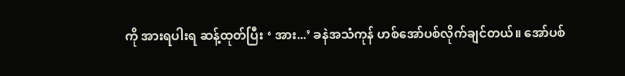ကို အားရပါးရ ဆန့်ထုတ်ပြီး ‘ အား...’ ခနဲအသံကုန် ဟစ်အော်ပစ်လိုက်ချင်တယ်။ အော်ပစ်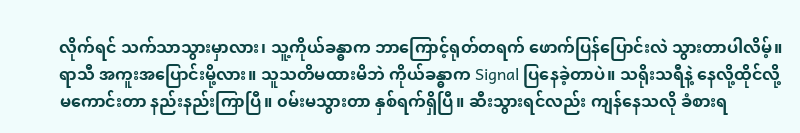လိုက်ရင် သက်သာသွားမှာလား၊ သူ့ကိုယ်ခန္ဓာက ဘာကြောင့်ရုတ်တရက် ဖောက်ပြန်ပြောင်းလဲ သွားတာပါလိမ့်။ ရာသီ အကူးအပြောင်းမို့လား။ သူသတိမထားမိဘဲ ကိုယ်ခန္ဓာက Signal ပြနေခဲ့တာပဲ။ သရိုးသရီနဲ့ နေလို့ထိုင်လို့ မကောင်းတာ နည်းနည်းကြာပြီ။ ၀မ်းမသွားတာ နှစ်ရက်ရှိပြီ။ ဆီးသွားရင်လည်း ကျန်နေသလို ခံစားရ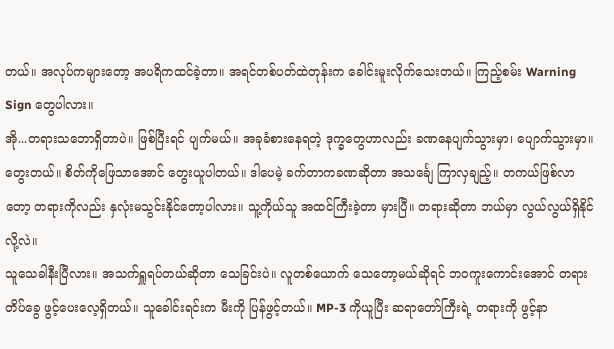တယ်။ အလုပ်ကများတော့ အပရိကထင်ခဲ့တာ။ အရင်တစ်ပတ်ထဲတုန်းက ခေါင်းမူးလိုက်သေးတယ်။ ကြည့်စမ်း Warning Sign တွေပါလား။
အို...တရားသဘောရှိတာပဲ။ ဖြစ်ပြီးရင် ပျက်မယ်။ အခုခံစားနေရတဲ့ ဒုက္ခတွေဟာလည်း ခဏနေပျက်သွားမှာ၊ ပျောက်သွားမှာ။ တွေးတယ်။ စိတ်ကိုဖြေသာအောင် တွေးယူပါတယ်။ ဒါပေမဲ့ ခက်တာကခဏဆိုတာ အသင်္ချေ ကြာလှချည့်။ တကယ်ဖြစ်လာတော့ တရားကိုလည်း နှလုံးမသွင်းနိုင်တော့ပါလား။ သူ့ကိုယ်သူ အထင်ကြီးခဲ့တာ မှားပြီ။ တရားဆိုတာ ဘယ်မှာ လွယ်လွယ်ရှိနိုင်လို့လဲ။
သူသေခါနီးပြီလား။ အသက်ရှူရပ်တယ်ဆိုတာ သေခြင်းပဲ။ လူတစ်ယောက် သေတော့မယ်ဆိုရင် ဘ၀ကူးကောင်းအောင် တရားတိပ်ခွေ ဖွင့်ပေးလေ့ရှိတယ်။ သူခေါင်းရင်းက မီးကို ပြန်ဖွင့်တယ်။ MP-3 ကိုယူပြီး ဆရာတော်ကြီးရဲ့ တရားကို ဖွင့်နာ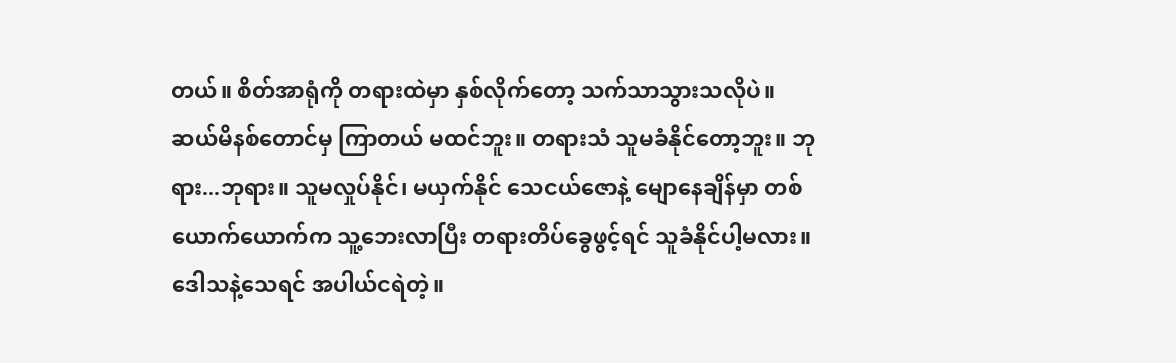တယ်။ စိတ်အာရုံကို တရားထဲမှာ နှစ်လိုက်တော့ သက်သာသွားသလိုပဲ။ ဆယ်မိနစ်တောင်မှ ကြာတယ် မထင်ဘူး။ တရားသံ သူမခံနိုင်တော့ဘူး။ ဘုရား...ဘုရား။ သူမလှုပ်နိုင်၊ မယှက်နိုင် သေငယ်ဇောနဲ့ မျောနေချိန်မှာ တစ်ယောက်ယောက်က သူ့ဘေးလာပြီး တရားတိပ်ခွေဖွင့်ရင် သူခံနိုင်ပါ့မလား။ ဒေါသနဲ့သေရင် အပါယ်ငရဲတဲ့။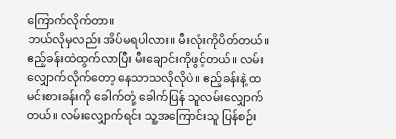ကြောက်လိုက်တာ။
ဘယ်လိုမှလည်း အိပ်မရပါလား။ မီးလုံးကိုပိတ်တယ်။ ဧည့်ခန်းထဲထွက်လာပြီး မီးချောင်းကိုဖွင့်တယ်။ လမ်းလျှောက်လိုက်တော့ နေသာသလိုလိုပဲ။ ဧည့်ခန်းနဲ့ ထမင်းစားခန်းကို ခေါက်တုံ့ ခေါက်ပြန် သူလမ်းလျှောက်တယ်။ လမ်းလျှောက်ရင်း သူ့အကြောင်းသူ ပြန်စဉ်း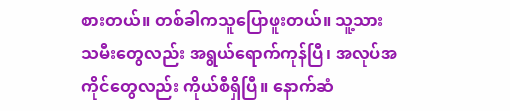စားတယ်။ တစ်ခါကသူပြောဖူးတယ်။ သူ့သားသမီးတွေလည်း အရွယ်ရောက်ကုန်ပြီ၊ အလုပ်အကိုင်တွေလည်း ကိုယ်စီရှိပြီ။ နောက်ဆံ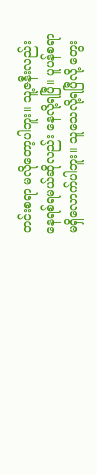တင်းစရာ မလိုတော့ပါဘူး။ သူ့ဇနီးလည်း နေရစ်ရမယ်ဆိုလည်း နေလို့ရပြီ။ ပူပန်စရာ မရှိလောက်ပါဘူး။ သူသေလို့ရပြီလို့ တွေး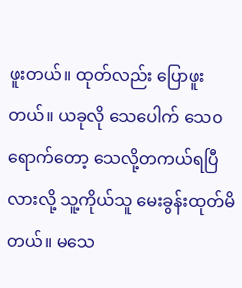ဖူးတယ်။ ထုတ်လည်း ပြောဖူးတယ်။ ယခုလို သေပေါက် သေ၀ရောက်တော့ သေလို့တကယ်ရပြီလားလို့ သူ့ကိုယ်သူ မေးခွန်းထုတ်မိတယ်။ မသေ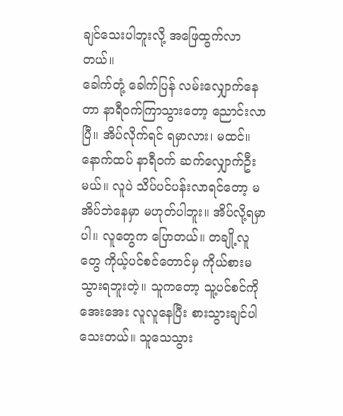ချင်သေးပါဘူးလို့ အဖြေထွက်လာ တယ်။
ခေါက်တုံ့ ခေါက်ပြန် လမ်းလျှောက်နေတာ နာရီဝက်ကြာသွားတော့ ညောင်းလာပြီ။ အိပ်လိုက်ရင် ရမှာလား၊ မထင်။ နောက်ထပ် နာရီဝက် ဆက်လျှောက်ဦးမယ်။ လူပဲ သိပ်ပင်ပန်းလာရင်တော့ မအိပ်ဘဲနေမှာ မဟုတ်ပါဘူး။ အိပ်လို့ရမှာပါ။ လူတွေက ပြောတယ်။ တချို့လူတွေ ကိုယ့်ပင်စင်တောင်မှ ကိုယ်စားမသွားရဘူးတဲ့။ သူကတော့ သူ့ပင်စင်ကို အေးအေး လူလူနေပြီး စားသွားချင်ပါသေးတယ်။ သူသေသွား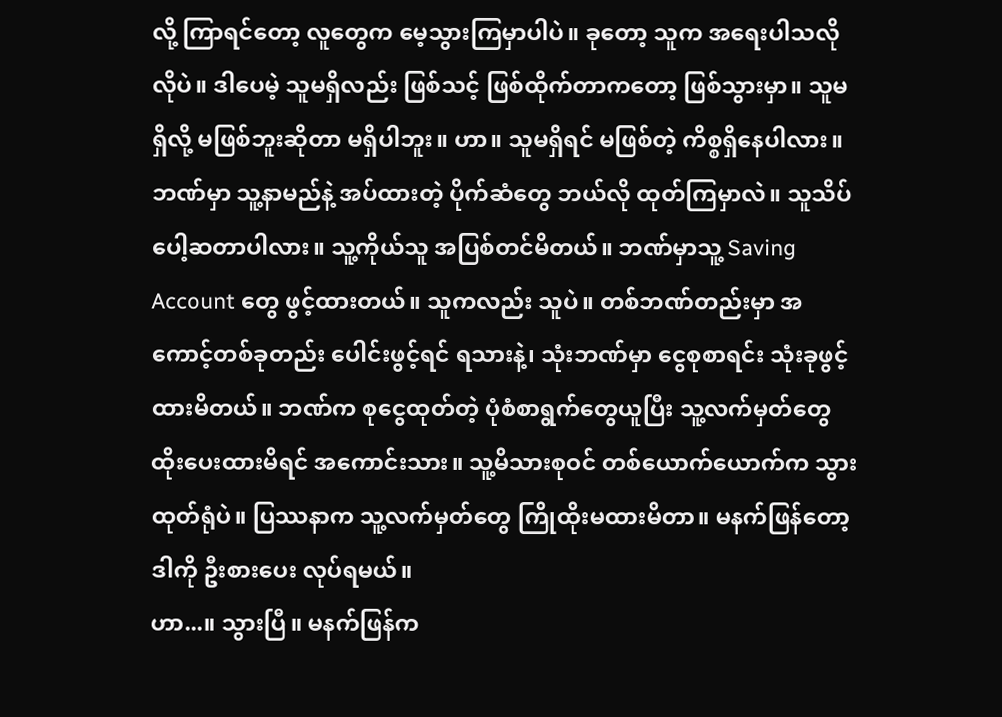လို့ ကြာရင်တော့ လူတွေက မေ့သွားကြမှာပါပဲ။ ခုတော့ သူက အရေးပါသလိုလိုပဲ။ ဒါပေမဲ့ သူမရှိလည်း ဖြစ်သင့် ဖြစ်ထိုက်တာကတော့ ဖြစ်သွားမှာ။ သူမရှိလို့ မဖြစ်ဘူးဆိုတာ မရှိပါဘူး။ ဟာ။ သူမရှိရင် မဖြစ်တဲ့ ကိစ္စရှိနေပါလား။ ဘဏ်မှာ သူ့နာမည်နဲ့ အပ်ထားတဲ့ ပိုက်ဆံတွေ ဘယ်လို ထုတ်ကြမှာလဲ။ သူသိပ်ပေါ့ဆတာပါလား။ သူ့ကိုယ်သူ အပြစ်တင်မိတယ်။ ဘဏ်မှာသူ့ Saving Account တွေ ဖွင့်ထားတယ်။ သူကလည်း သူပဲ။ တစ်ဘဏ်တည်းမှာ အကောင့်တစ်ခုတည်း ပေါင်းဖွင့်ရင် ရသားနဲ့၊ သုံးဘဏ်မှာ ငွေစုစာရင်း သုံးခုဖွင့်ထားမိတယ်။ ဘဏ်က စုငွေထုတ်တဲ့ ပုံစံစာရွက်တွေယူပြီး သူ့လက်မှတ်တွေ ထိုးပေးထားမိရင် အကောင်းသား။ သူ့မိသားစုဝင် တစ်ယောက်ယောက်က သွားထုတ်ရုံပဲ။ ပြဿနာက သူ့လက်မှတ်တွေ ကြိုထိုးမထားမိတာ။ မနက်ဖြန်တော့ ဒါကို ဦးစားပေး လုပ်ရမယ်။
ဟာ...။ သွားပြီ။ မနက်ဖြန်က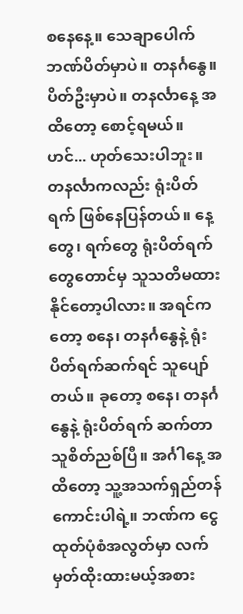စနေနေ့။ သေချာပေါက် ဘဏ်ပိတ်မှာပဲ။ တနင်္ဂနွေ။ ပိတ်ဦးမှာပဲ။ တနင်္လာနေ့ အထိတော့ စောင့်ရမယ်။ ဟင်... ဟုတ်သေးပါဘူး။ တနင်္လာကလည်း ရုံးပိတ်ရက် ဖြစ်နေပြန်တယ်။ နေ့တွေ၊ ရက်တွေ ရုံးပိတ်ရက်တွေတောင်မှ သူသတိမထားနိုင်တော့ပါလား။ အရင်ကတော့ စနေ၊ တနင်္ဂနွေနဲ့ ရုံးပိတ်ရက်ဆက်ရင် သူပျော်တယ်။ ခုတော့ စနေ၊ တနင်္ဂနွေနဲ့ ရုံးပိတ်ရက် ဆက်တာသူစိတ်ညစ်ပြီ။ အင်္ဂါနေ့ အထိတော့ သူ့အသက်ရှည်တန် ကောင်းပါရဲ့။ ဘဏ်က ငွေထုတ်ပုံစံအလွတ်မှာ လက်မှတ်ထိုးထားမယ့်အစား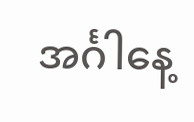အင်္ဂါနေ့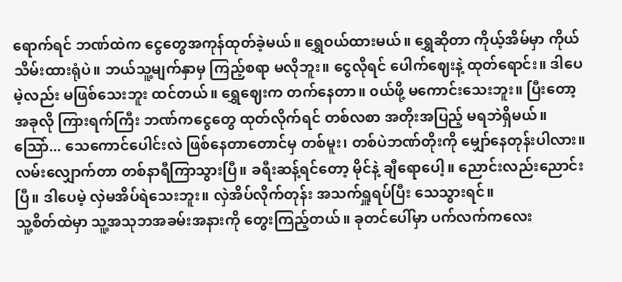ရောက်ရင် ဘဏ်ထဲက ငွေတွေအကုန်ထုတ်ခဲ့မယ်။ ရွှေဝယ်ထားမယ်။ ရွှေဆိုတာ ကိုယ့်အိမ်မှာ ကိုယ်သိမ်းထားရုံပဲ။ ဘယ်သူ့မျက်နှာမှ ကြည့်စရာ မလိုဘူး။ ငွေလိုရင် ပေါက်ဈေးနဲ့ ထုတ်ရောင်း။ ဒါပေမဲ့လည်း မဖြစ်သေးဘူး ထင်တယ်။ ရွှေဈေးက တက်နေတာ။ ၀ယ်ဖို့ မကောင်းသေးဘူး။ ပြီးတော့ အခုလို ကြားရက်ကြီး ဘဏ်ကငွေတွေ ထုတ်လိုက်ရင် တစ်လစာ အတိုးအပြည့် မရဘဲရှိမယ်။ သြော်... သေကောင်ပေါင်းလဲ ဖြစ်နေတာတောင်မှ တစ်မူး၊ တစ်ပဲဘဏ်တိုးကို မျှော်နေတုန်းပါလား။
လမ်းလျှောက်တာ တစ်နာရီကြာသွားပြီ။ ခရီးဆန့်ရင်တော့ မိုင်နဲ့ ချီရောပေါ့။ ညောင်းလည်းညောင်းပြီ။ ဒါပေမဲ့ လှဲမအိပ်ရဲသေးဘူး။ လှဲအိပ်လိုက်တုန်း အသက်ရှူရပ်ပြီး သေသွားရင်။
သူ့စိတ်ထဲမှာ သူ့အသုဘအခမ်းအနားကို တွေးကြည့်တယ်။ ခုတင်ပေါ်မှာ ပက်လက်ကလေး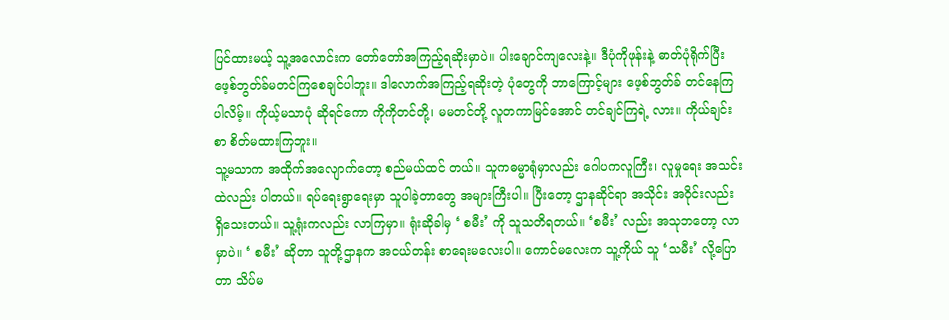ပြင်ထားမယ့် သူ့အလောင်းက တော်တော်အကြည့်ရဆိုးမှာပဲ။ ပါးချောင်ကျလေးနဲ့။ ဒီပုံကိုဖုန်းနဲ့ ဓာတ်ပုံရိုက်ပြီး ဖေ့စ်ဘွတ်ခ်မတင်ကြစေချင်ပါဘူး။ ဒါလောက်အကြည့်ရဆိုးတဲ့ ပုံတွေကို ဘာကြောင့်များ ဖေ့စ်ဘွတ်ခ် တင်နေကြပါလိမ့်။ ကိုယ့်မသာပုံ ဆိုရင်ကော ကိုကိုတင်တို့၊ မမတင်တို့ လူတကာမြင်အောင် တင်ချင်ကြရဲ့ လား။ ကိုယ်ချင်းစာ စိတ်မထားကြဘူး။
သူ့မသာက အထိုက်အလျောက်တော့ စည်မယ်ထင် တယ်။ သူကဓမ္မာရုံမှာလည်း ဂေါပကလူကြီး၊ လူမှုရေး အသင်းထဲလည်း ပါတယ်။ ရပ်ရေးရွာရေးမှာ သူပါခဲ့တာတွေ အများကြီးပါ။ ပြီးတော့ ဌာနဆိုင်ရာ အသိုင်း အ၀ိုင်းလည်း ရှိသေးတယ်။ သူ့ရုံးကလည်း လာကြမှာ။ ရုံးဆိုခါမှ ‘ စမီး’ ကို သူသတိရတယ်။ ‘စမီး’ လည်း အသုဘတော့ လာမှာပဲ။ ‘ စမီး’ ဆိုတာ သူတို့ဌာနက အငယ်တန်း စာရေးမလေးပါ။ ကောင်မလေးက သူ့ကိုယ် သူ ‘သမီး’ လို့ပြောတာ သိပ်မ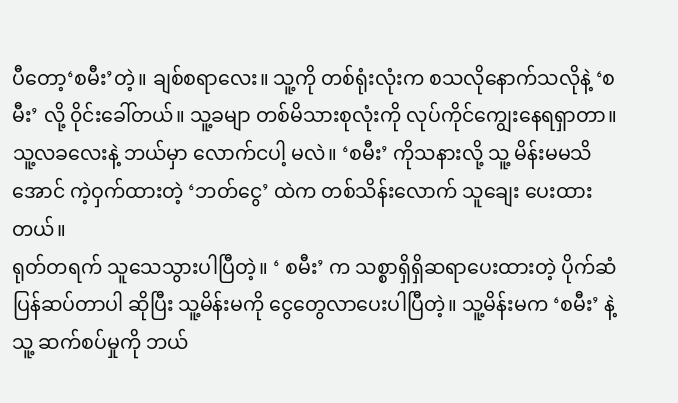ပီတော့‘စမီး’တဲ့။ ချစ်စရာလေး။ သူ့ကို တစ်ရုံးလုံးက စသလိုနောက်သလိုနဲ့ ‘စမီး’ လို့ ၀ိုင်းခေါ်တယ်။ သူ့ခမျာ တစ်မိသားစုလုံးကို လုပ်ကိုင်ကျွေးနေရရှာတာ။ သူ့လခလေးနဲ့ ဘယ်မှာ လောက်ငပါ့ မလဲ။ ‘စမီး’ ကိုသနားလို့ သူ့ မိန်းမမသိအောင် ကဲ့ဝှက်ထားတဲ့ ‘ဘတ်ငွေ’ ထဲက တစ်သိန်းလောက် သူချေး ပေးထားတယ်။
ရုတ်တရက် သူသေသွားပါပြီတဲ့။ ‘ စမီး’ က သစ္စာရှိရှိဆရာပေးထားတဲ့ ပိုက်ဆံပြန်ဆပ်တာပါ ဆိုပြီး သူ့မိန်းမကို ငွေတွေလာပေးပါပြီတဲ့။ သူ့မိန်းမက ‘စမီး’ နဲ့သူ့ ဆက်စပ်မှုကို ဘယ်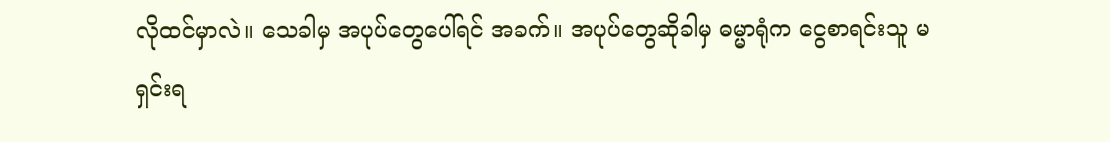လိုထင်မှာလဲ။ သေခါမှ အပုပ်တွေပေါ်ရင် အခက်။ အပုပ်တွေဆိုခါမှ ဓမ္မာရုံက ငွေစာရင်းသူ မရှင်းရ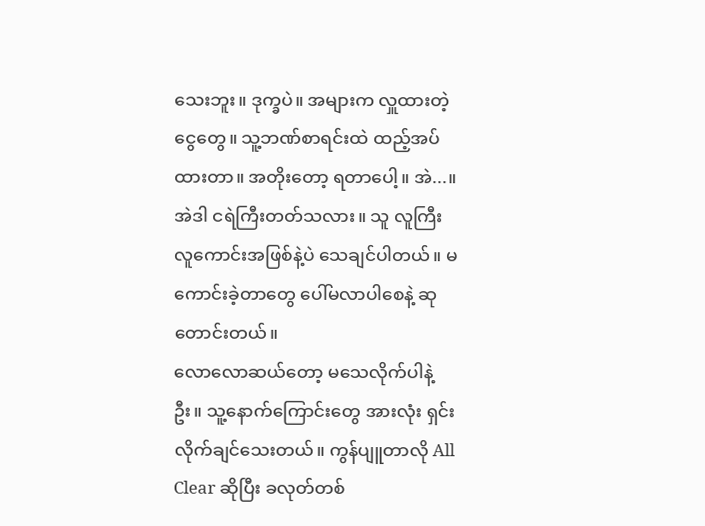သေးဘူး။ ဒုက္ခပဲ။ အများက လှူထားတဲ့ငွေတွေ။ သူ့ဘဏ်စာရင်းထဲ ထည့်အပ်ထားတာ။ အတိုးတော့ ရတာပေါ့။ အဲ...။ အဲဒါ ငရဲကြီးတတ်သလား။ သူ လူကြီးလူကောင်းအဖြစ်နဲ့ပဲ သေချင်ပါတယ်။ မကောင်းခဲ့တာတွေ ပေါ်မလာပါစေနဲ့ ဆုတောင်းတယ်။
လောလောဆယ်တော့ မသေလိုက်ပါနဲ့ဦး။ သူ့နောက်ကြောင်းတွေ အားလုံး ရှင်းလိုက်ချင်သေးတယ်။ ကွန်ပျူတာလို All Clear ဆိုပြီး ခလုတ်တစ်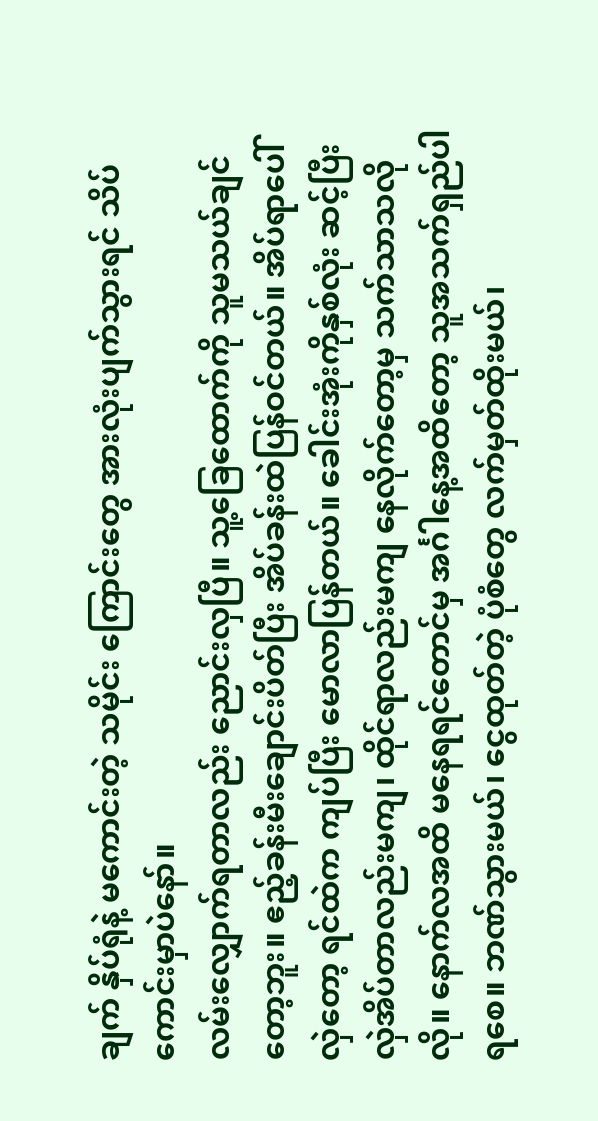ချက် နှိပ်ရုံနဲ့ မကောင်းတဲ့ သမိုင်း ကြောင်းတွေ အားလုံးပျက်သွားရင် သိပ်ကောင်းမှာပဲနော်။
လမ်းလျှောက်ရတာလည်း ညောင်းလှပြီ။ သူ့ခြေထောက်ကို သူမသယ်ချင်တော့ဘူး။ ဧည့်ခန်းမီးချောင်းပိတ်ပြီး အိပ်ခန်းထဲပြန်ဝင်တယ်။ အိပ်ရာပေါ်လှဲတော့ ရင်ထဲက ကျပ်ပြီး မောလာပြန်တယ်။ ခေါင်းအုံးကိုနှစ်လုံး ဆင့်ပြီး လှဲအိပ်တာလည်းမကျ၊ ထိုင်ရာလည်းမကျ နေလိုက်တော့မှ သက်သာသလိုလို။ နောက်လအထိ မနေရရင်တောင်မှ အင်္ဂါနေ့အထိတော့ သူအသက်ရှည်ပါရစေ။ ဘဏ်သွားမယ်၊ ငွေထုတ်တဲ့ ပုံစံတွေ လက်မှတ်ထိုးမယ်၊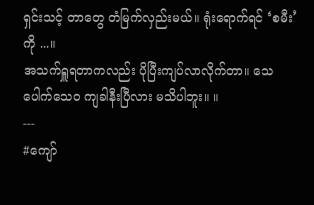ရှင်းသင့် တာတွေ တံမြက်လှည်းမယ်။ ရုံးရောက်ရင် ‘စမီး’ကို ...။
အသက်ရှူရတာကလည်း ပိုပြီးကျပ်လာလိုက်တာ။ သေပေါက်သေ၀ ကျခါနီးပြီလား မသိပါဘူး။ ။
---
#ကျော်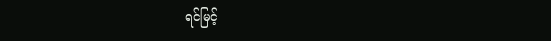ရင်မြင့်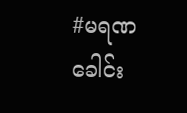#မရဏခေါင်း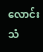လောင်းသံ